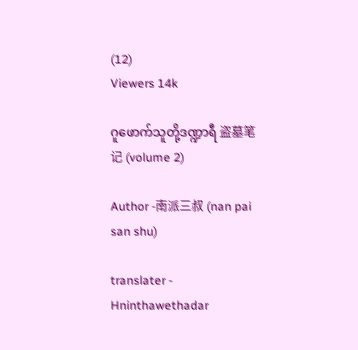(12)
Viewers 14k

ဂူဖောက်သူတို့ဒဏ္ဍာရီ 盗墓笔记 (volume 2)

Author -南派三叔 (nan pai san shu)

translater - Hninthawethadar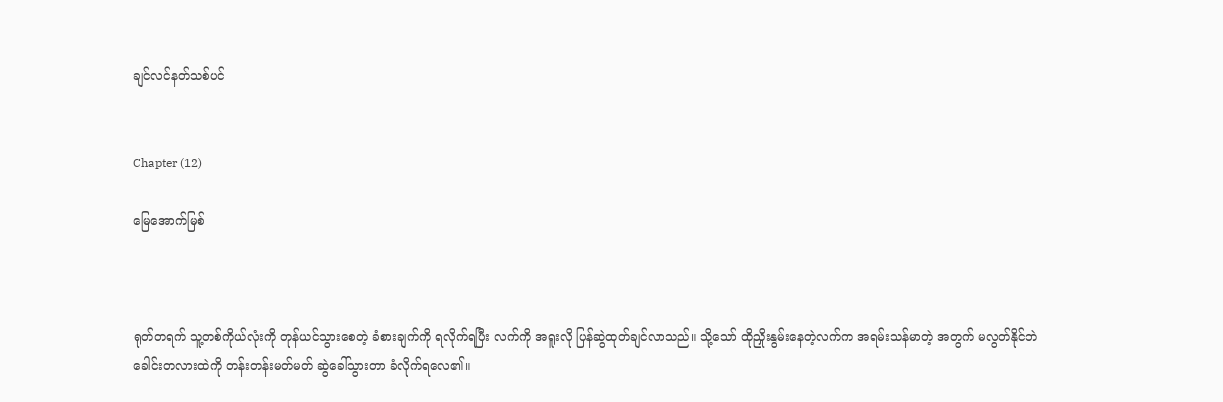ချင်လင်နတ်သစ်ပင်


Chapter (12)

မြေအောက်မြစ်



ရုတ်တရက် သူ့တစ်ကိုယ်လုံးကို တုန်ယင်သွားစေတဲ့ ခံစားချက်ကို ရလိုက်ရပြီး လက်ကို အရူးလို ပြန်ဆွဲထုတ်ချင်လာသည်။ သို့သော် ထိုညှိုးနွမ်းနေတဲ့လက်က အရမ်းသန်မာတဲ့ အတွက် မလွတ်နိုင်ဘဲ ခေါင်းတလားထဲကို တန်းတန်းမတ်မတ် ဆွဲခေါ်သွားတာ ခံလိုက်ရလေ၏။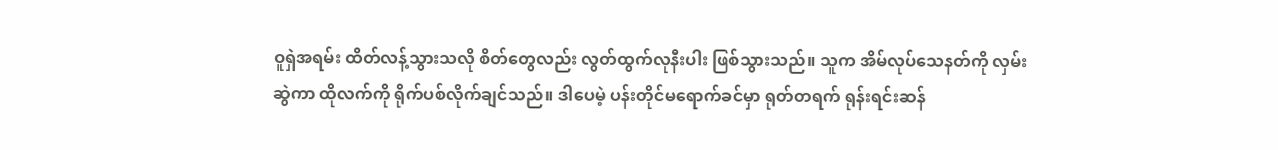ဝူရှဲအရမ်း ထိတ်လန့်သွားသလို စိတ်တွေလည်း လွတ်ထွက်လုနီးပါး ဖြစ်သွားသည်။ သူက အိမ်လုပ်သေနတ်ကို လှမ်းဆွဲကာ ထိုလက်ကို ရိုက်ပစ်လိုက်ချင်သည်။ ဒါပေမဲ့ ပန်းတိုင်မရောက်ခင်မှာ ရုတ်တရက် ရုန်းရင်းဆန်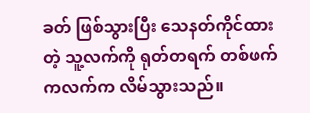ခတ် ဖြစ်သွားပြီး သေနတ်ကိုင်ထားတဲ့ သူ့လက်ကို ရုတ်တရက် တစ်ဖက်ကလက်က လိမ်သွားသည်။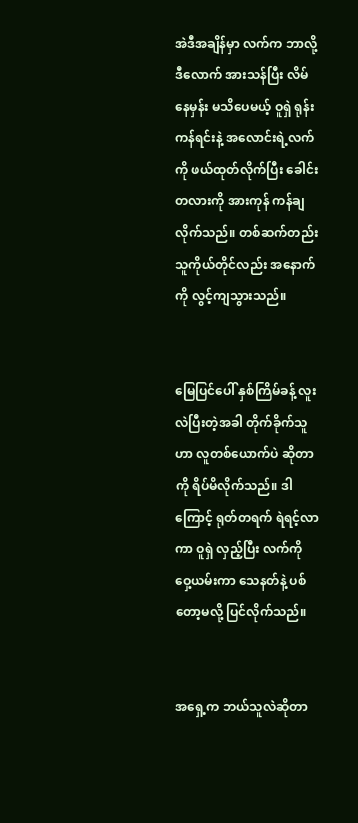အဲဒီအချိန်မှာ လက်က ဘာလို့ဒီလောက် အားသန်ပြီး လိမ်နေမှန်း မသိပေမယ့် ဝူရှဲ ရုန်းကန်ရင်းနဲ့ အလောင်းရဲ့လက်ကို ဖယ်ထုတ်လိုက်ပြီး ခေါင်းတလားကို အားကုန် ကန်ချလိုက်သည်။ တစ်ဆက်တည်း သူကိုယ်တိုင်လည်း အနောက်ကို လွင့်ကျသွားသည်။


မြေပြင်ပေါ် နှစ်ကြိမ်ခန့် လူးလဲပြီးတဲ့အခါ တိုက်ခိုက်သူဟာ လူတစ်ယောက်ပဲ ဆိုတာကို ရိပ်မိလိုက်သည်။ ဒါကြောင့် ရုတ်တရက် ရဲရင့်လာကာ ဝူရှဲ လှည့်ပြီး လက်ကို ဝှေ့ယမ်းကာ သေနတ်နဲ့ ပစ်တော့မလို့ ပြင်လိုက်သည်။


အရှေ့က ဘယ်သူလဲဆိုတာ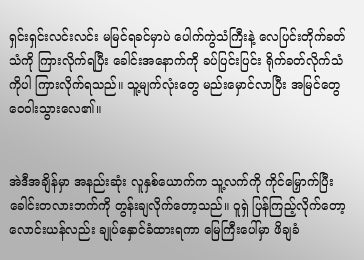ရှင်းရှင်းလင်းလင်း မမြင်ရခင်မှာပဲ ပေါက်ကွဲသံကြီးနဲ့ လေပြင်းတိုက်ခတ်သံကို ကြားလိုက်ရပြီး ခေါင်းအနောက်ကို ခပ်ပြင်းပြင်း ရိုက်ခတ်လိုက်သံကိုပါ ကြားလိုက်ရသည်။ သူ့မျက်လုံးတွေ မည်းမှောင်လာပြီး အမြင်တွေ ဝေဝါးသွားလေ၏။


အဲဒီအချိန်မှာ အနည်းဆုံး လူနှစ်ယောက်က သူ့လက်ကို ကိုင်မြှောက်ပြီး ခေါင်းတလားဘက်ကို တွန်းချလိုက်တော့သည်။ ဝူရှဲ ပြန်ကြည့်လိုက်တော့ လောင်းယန်လည်း ချုပ်နှောင်ခံထားရကာ မြေကြီးပေါ်မှာ ဖိချခံ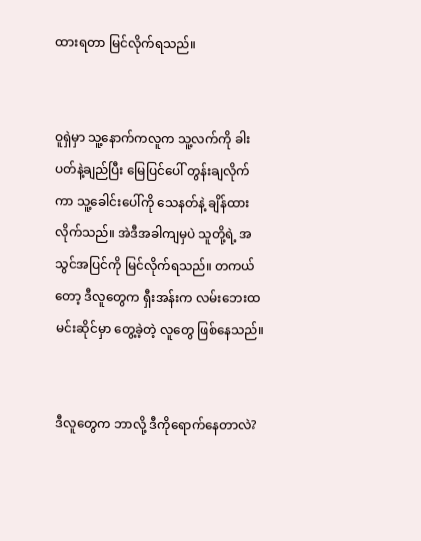ထားရတာ မြင်လိုက်ရသည်။


ဝူရှဲမှာ သူ့နောက်ကလူက သူ့လက်ကို ခါးပတ်နဲ့ချည်ပြီး မြေပြင်ပေါ် တွန်းချလိုက်ကာ သူ့ခေါင်းပေါ်ကို သေနတ်နဲ့ ချိန်ထားလိုက်သည်။ အဲဒီအခါကျမှပဲ သူတို့ရဲ့ အသွင်အပြင်ကို မြင်လိုက်ရသည်။ တကယ်တော့ ဒီလူတွေက ရှီးအန်းက လမ်းဘေးထမင်းဆိုင်မှာ တွေ့ခဲ့တဲ့ လူတွေ ဖြစ်နေသည်။


ဒီလူတွေက ဘာလို့ ဒီကိုရောက်နေတာလဲ?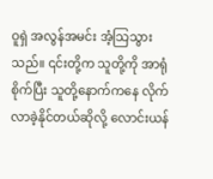ဝူရှဲ အလွန်အမင်း အံ့သြသွားသည်။ ၎င်းတို့က သူတို့ကို အာရုံစိုက်ပြီး သူတို့နောက်ကနေ လိုက်လာခဲ့နိုင်တယ်ဆိုလို့ လောင်းယန်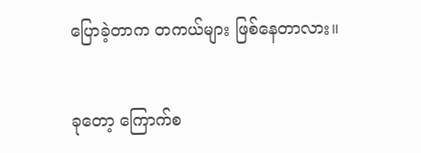ပြောခဲ့တာက တကယ်များ ဖြစ်နေတာလား။


ခုတော့ ကြောက်စ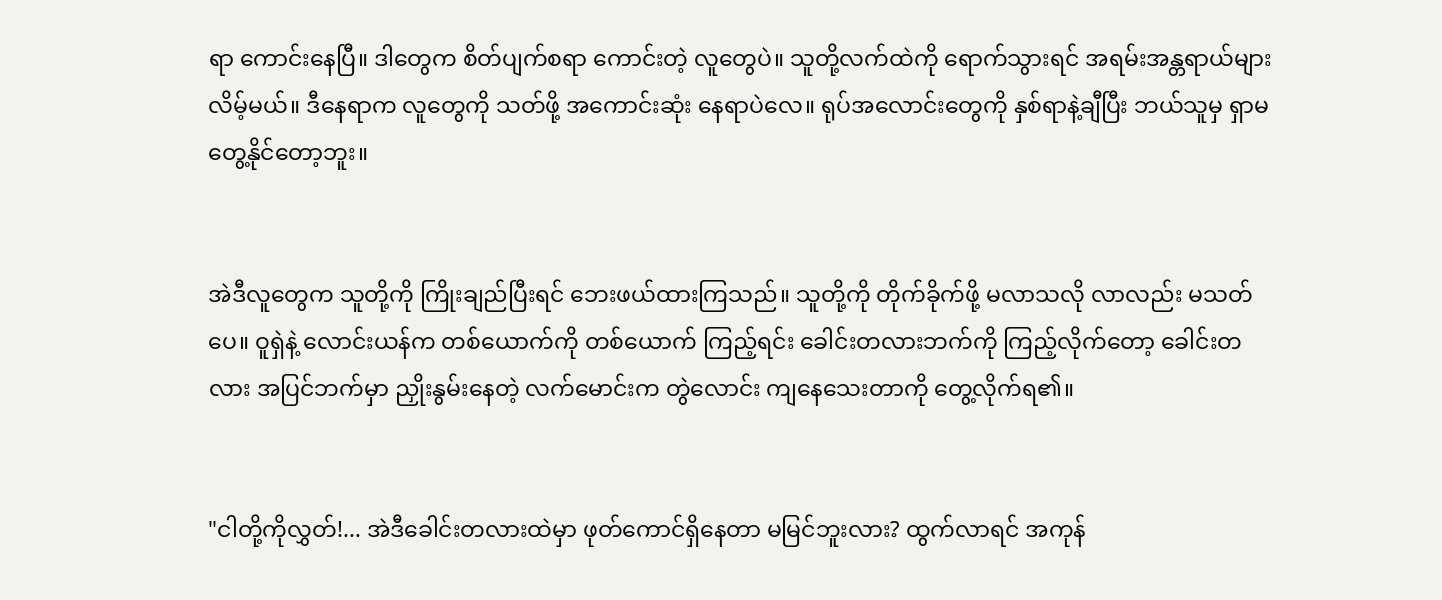ရာ ကောင်းနေပြီ။ ဒါတွေက စိတ်ပျက်စရာ ကောင်းတဲ့ လူတွေပဲ။ သူတို့လက်ထဲကို ရောက်သွားရင် အရမ်းအန္တရာယ်များလိမ့်မယ်။ ဒီနေရာက လူတွေကို သတ်ဖို့ အကောင်းဆုံး နေရာပဲလေ။ ရုပ်အလောင်းတွေကို နှစ်ရာနဲ့ချီပြီး ဘယ်သူမှ ရှာမတွေ့နိုင်တော့ဘူး။


အဲဒီလူတွေက သူတို့ကို ကြိုးချည်ပြီးရင် ဘေးဖယ်ထားကြသည်။ သူတို့ကို တိုက်ခိုက်ဖို့ မလာသလို လာလည်း မသတ်ပေ။ ဝူရှဲနဲ့ လောင်းယန်က တစ်ယောက်ကို တစ်ယောက် ကြည့်ရင်း ခေါင်းတလားဘက်ကို ကြည့်လိုက်တော့ ခေါင်းတလား အပြင်ဘက်မှာ ညှိုးနွမ်းနေတဲ့ လက်မောင်းက တွဲလောင်း ကျနေသေးတာကို တွေ့လိုက်ရ၏။


"ငါတို့ကိုလွှတ်!... အဲဒီခေါင်းတလားထဲမှာ ဖုတ်ကောင်ရှိနေတာ မမြင်ဘူးလား? ထွက်လာရင် အကုန်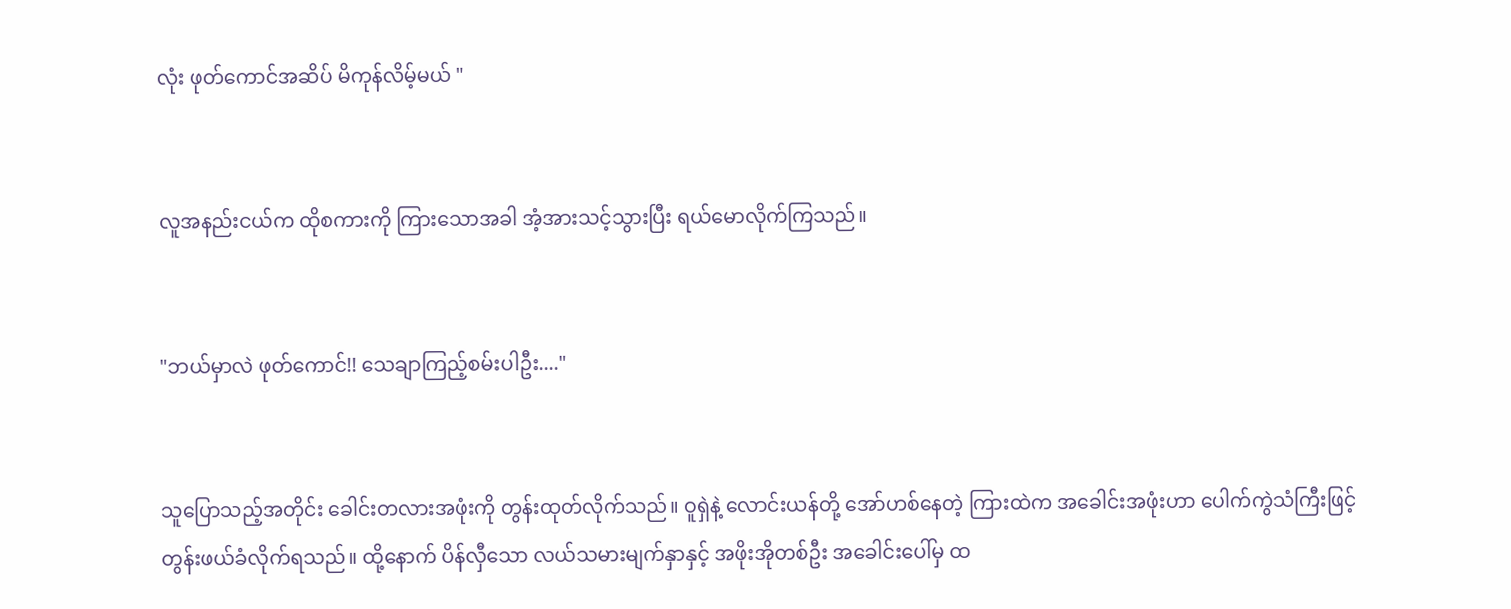လုံး ဖုတ်ကောင်အဆိပ် မိကုန်လိမ့်မယ် "


လူအနည်းငယ်က ထိုစကားကို ကြားသောအခါ အံ့အားသင့်သွားပြီး ရယ်မောလိုက်ကြသည်။


"ဘယ်မှာလဲ ဖုတ်ကောင်!! သေချာကြည့်စမ်းပါဦး...."


သူပြောသည့်အတိုင်း ခေါင်းတလားအဖုံးကို တွန်းထုတ်လိုက်သည်။ ဝူရှဲနဲ့ လောင်းယန်တို့ အော်ဟစ်နေတဲ့ ကြားထဲက အခေါင်းအဖုံးဟာ ပေါက်ကွဲသံကြီးဖြင့် တွန်းဖယ်ခံလိုက်ရသည်။ ထို့နောက် ပိန်လှီသော လယ်သမားမျက်နှာနှင့် အဖိုးအိုတစ်ဦး အခေါင်းပေါ်မှ ထ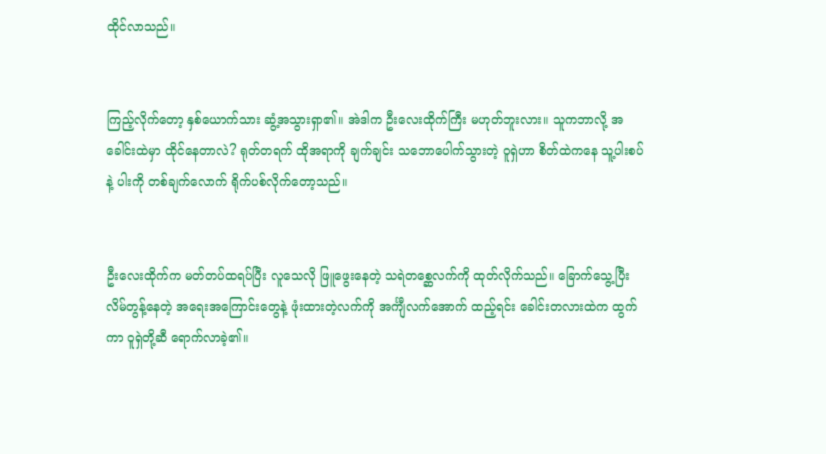ထိုင်လာသည်။


ကြည့်လိုက်တော့ နှစ်ယောက်သား ဆွံ့အသွားရှာ၏။ အဲဒါက ဦးလေးထိုက်ကြီး မဟုတ်ဘူးလား။ သူကဘာလို့ အခေါင်းထဲမှာ ထိုင်နေတာလဲ? ရုတ်တရက် ထိုအရာကို ချက်ချင်း သဘောပေါက်သွားတဲ့ ဝူရှဲဟာ စိတ်ထဲကနေ သူ့ပါးစပ်နဲ့ ပါးကို တစ်ချက်လောက် ရိုက်ပစ်လိုက်တော့သည်။


ဦးလေးထိုက်က မတ်တပ်ထရပ်ပြီး လူသေလို ဖြူဖွေးနေတဲ့ သရဲတစ္ဆေလက်ကို ထုတ်လိုက်သည်။ ခြောက်သွေ့ပြီး လိမ်တွန့်နေတဲ့ အရေးအကြောင်းတွေနဲ့ ဖုံးထားတဲ့လက်ကို အင်္ကျီလက်အောက် ထည့်ရင်း ခေါင်းတလားထဲက ထွက်ကာ ဝူရှဲတို့ဆီ ရောက်လာခဲ့၏။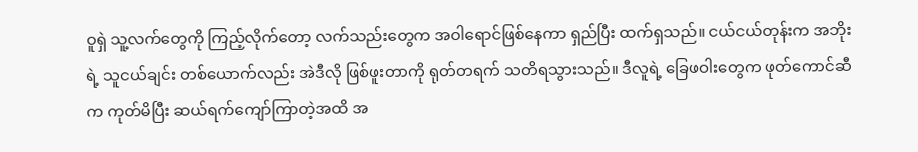ဝူရှဲ သူ့လက်တွေကို ကြည့်လိုက်တော့ လက်သည်းတွေက အဝါရောင်ဖြစ်နေကာ ရှည်ပြီး ထက်ရှသည်။ ငယ်ငယ်တုန်းက အဘိုးရဲ့ သူငယ်ချင်း တစ်ယောက်လည်း အဲဒီလို ဖြစ်ဖူးတာကို ရုတ်တရက် သတိရသွားသည်။ ဒီလူရဲ့ ခြေဖဝါးတွေက ဖုတ်ကောင်ဆီက ကုတ်မိပြီး ဆယ်ရက်ကျော်ကြာတဲ့အထိ အ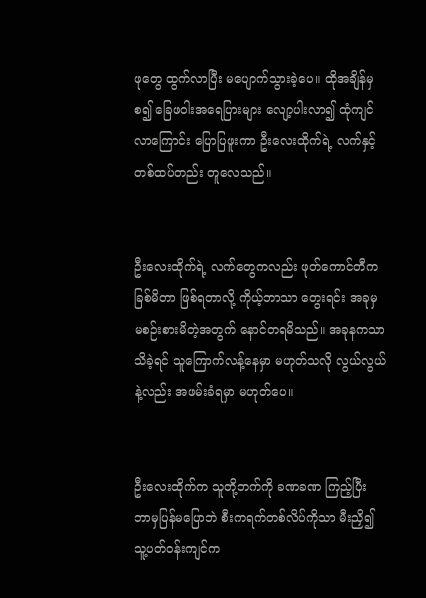ဖုတွေ ထွက်လာပြီး မပျောက်သွားခဲ့ပေ။ ထိုအချိန်မှစ၍ ခြေဖဝါးအရေပြားများ လျော့ပါးလာ၍ ထုံကျင်လာကြောင်း ပြောပြဖူးကာ ဦးလေးထိုက်ရဲ့ လက်နှင့် တစ်ထပ်တည်း တူလေသည်။


ဦးလေးထိုက်ရဲ့ လက်တွေကလည်း ဖုတ်ကောင်တီက ခြစ်မိတာ ဖြစ်ရတာလို့ ကိုယ့်ဘာသာ တွေးရင်း အခုမှ မစဉ်းစားမိတဲ့အတွက် နောင်တရမိသည်။ အခုနကသာ သိခဲ့ရင် သူကြောက်လန့်နေမှာ မဟုတ်သလို လွယ်လွယ်နဲ့လည်း အဖမ်းခံရမှာ မဟုတ်ပေ။


ဦးလေးထိုက်က သူတို့ဘက်ကို ခဏခဏ ကြည့်ပြီး ဘာမှပြန်မပြောဘဲ စီးကရက်တစ်လိပ်ကိုသာ မီးညှိ၍ သူ့ပတ်ဝန်းကျင်က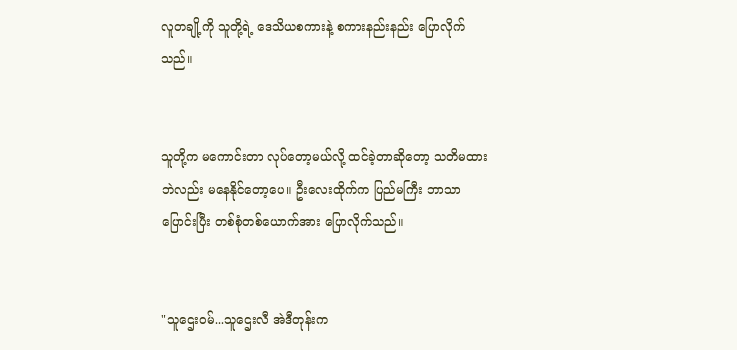လူတချို့ကို သူတို့ရဲ့ ဒေသိယစကားနဲ့ စကားနည်းနည်း ပြောလိုက်သည်။


သူတို့က မကောင်းတာ လုပ်တော့မယ်လို့ ထင်ခဲ့တာဆိုတော့ သတိမထားဘဲလည်း မနေနိုင်တော့ပေ။ ဦးလေးထိုက်က ပြည်မကြီး ဘာသာပြောင်းပြီး တစ်စုံတစ်ယောက်အား ပြောလိုက်သည်။


"သူဌေးဝမ်...သူဌေးလီ အဲဒီတုန်းက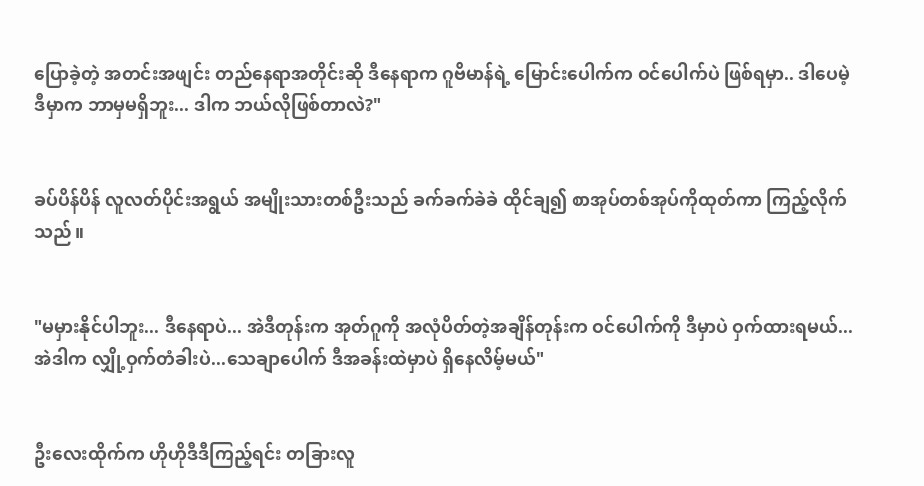ပြောခဲ့တဲ့ အတင်းအဖျင်း တည်နေရာအတိုင်းဆို ဒီနေရာက ဂူဗိမာန်ရဲ့ မြောင်းပေါက်က ဝင်ပေါက်ပဲ ဖြစ်ရမှာ.. ဒါပေမဲ့ ဒီမှာက ဘာမှမရှိဘူး... ဒါက ဘယ်လိုဖြစ်တာလဲ?"


ခပ်ပိန်ပိန် လူလတ်ပိုင်းအရွယ် အမျိုးသားတစ်ဦးသည် ခက်ခက်ခဲခဲ ထိုင်ချ၍ စာအုပ်တစ်အုပ်ကိုထုတ်ကာ ကြည့်လိုက်သည်။


"မမှားနိုင်ပါဘူး... ဒီနေရာပဲ... အဲဒီတုန်းက အုတ်ဂူကို အလုံပိတ်တဲ့အချိန်တုန်းက ဝင်ပေါက်ကို ဒီမှာပဲ ဝှက်ထားရမယ်... အဲဒါက လျှို့ဝှက်တံခါးပဲ...သေချာပေါက် ဒီအခန်းထဲမှာပဲ ရှိနေလိမ့်မယ်"


ဦးလေးထိုက်က ဟိုဟိုဒီဒီကြည့်ရင်း တခြားလူ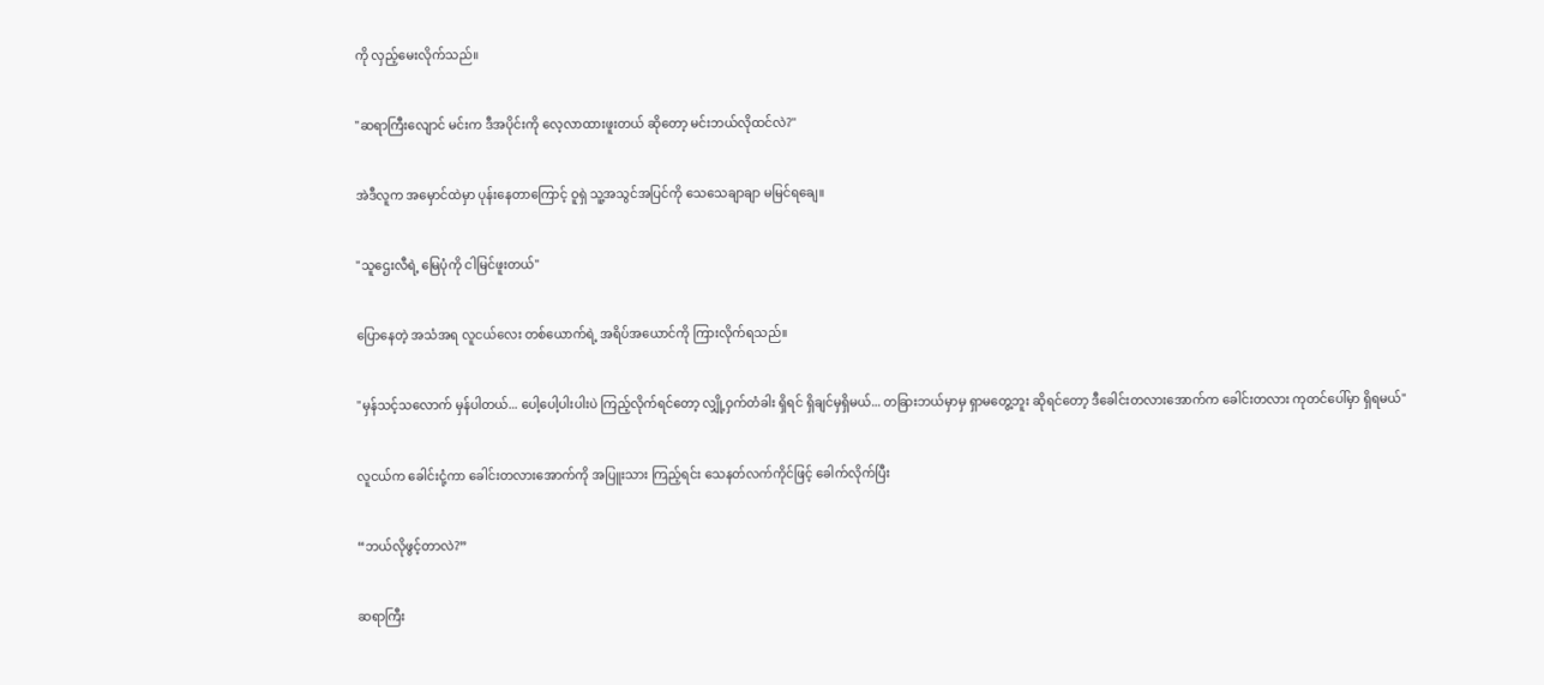ကို လှည့်မေးလိုက်သည်။


"ဆရာကြီးလျောင် မင်းက ဒီအပိုင်းကို လေ့လာထားဖူးတယ် ဆိုတော့ မင်းဘယ်လိုထင်လဲ?"


အဲဒီလူက အမှောင်ထဲမှာ ပုန်းနေတာကြောင့် ဝူရှဲ သူ့အသွင်အပြင်ကို သေသေချာချာ မမြင်ရချေ။


"သူဌေးလီရဲ့ မြေပုံကို ငါမြင်ဖူးတယ်"


ပြောနေတဲ့ အသံအရ လူငယ်လေး တစ်ယောက်ရဲ့ အရိပ်အယောင်ကို ကြားလိုက်ရသည်။


"မှန်သင့်သလောက် မှန်ပါတယ်... ပေါ့ပေါ့ပါးပါးပဲ ကြည့်လိုက်ရင်တော့ လျှို့ဝှက်တံခါး ရှိရင် ရှိချင်မှရှိမယ်... တခြားဘယ်မှာမှ ရှာမတွေ့ဘူး ဆိုရင်တော့ ဒီခေါင်းတလားအောက်က ခေါင်းတလား ကုတင်ပေါ်မှာ ရှိရမယ်"


လူငယ်က ခေါင်းငုံ့ကာ ခေါင်းတလားအောက်ကို အပြူးသား ကြည့်ရင်း သေနတ်လက်ကိုင်ဖြင့် ခေါက်လိုက်ပြီး


“ဘယ်လိုဖွင့်တာလဲ?”


ဆရာကြီး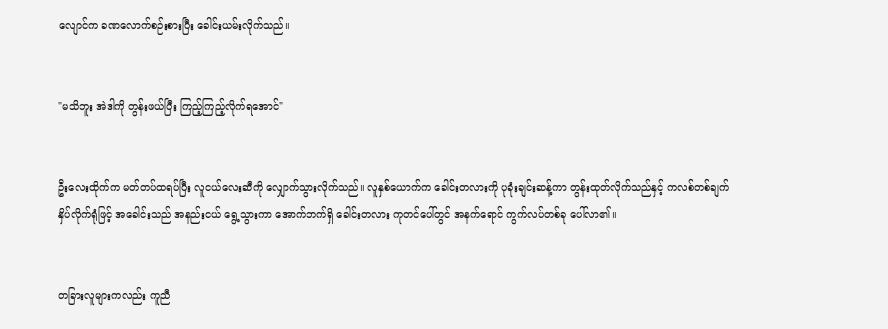လျောင်က ခဏလောက်စဉ်းစားပြီး ခေါင်းယမ်းလိုက်သည်။


"မသိဘူး အဲဒါကို တွန်းဖယ်ပြီး ကြည့်ကြည့်လိုက်ရအောင်"


ဦးလေးထိုက်က မတ်တပ်ထရပ်ပြီး လူငယ်လေးဆီကို လျှောက်သွားလိုက်သည်။ လူနှစ်ယောက်က ခေါင်းတလားကို ပုခုံးချင်းဆန့်ကာ တွန်းထုတ်လိုက်သည်နှင့် ကလစ်တစ်ချက် နှိပ်လိုက်ရုံဖြင့် အခေါင်းသည် အနည်းငယ် ရွေ့သွားကာ အောက်ဘက်ရှိ ခေါင်းတလား ကုတင်ပေါ်တွင် အနက်ရောင် ကွက်လပ်တစ်ခု ပေါ်လာ၏။


တခြားလူများကလည်း ကူညီ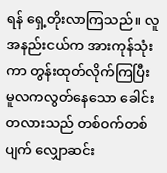ရန် ရှေ့တိုးလာကြသည်။ လူအနည်းငယ်က အားကုန်သုံးကာ တွန်းထုတ်လိုက်ကြပြီး မူလကလွတ်နေသော ခေါင်းတလားသည် တစ်ဝက်တစ်ပျက် လျှောဆင်း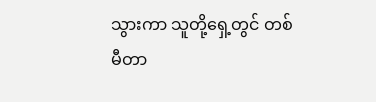သွားကာ သူတို့ရှေ့တွင် တစ်မီတာ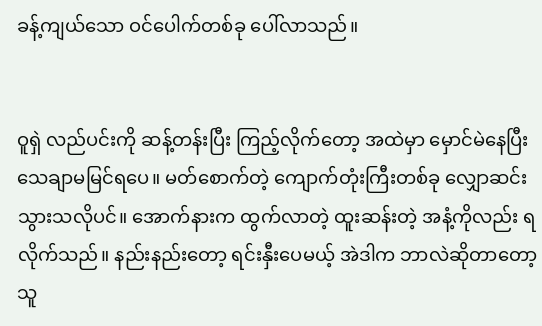ခန့်ကျယ်သော ဝင်ပေါက်တစ်ခု ပေါ်လာသည်။


ဝူရှဲ လည်ပင်းကို ဆန့်တန်းပြီး ကြည့်လိုက်တော့ အထဲမှာ မှောင်မဲနေပြီး သေချာမမြင်ရပေ။ မတ်စောက်တဲ့ ကျောက်တုံးကြီးတစ်ခု လျှောဆင်းသွားသလိုပင်။ အောက်နားက ထွက်လာတဲ့ ထူးဆန်းတဲ့ အနံ့ကိုလည်း ရလိုက်သည်။ နည်းနည်းတော့ ရင်းနှီးပေမယ့် အဲဒါက ဘာလဲဆိုတာတော့ သူ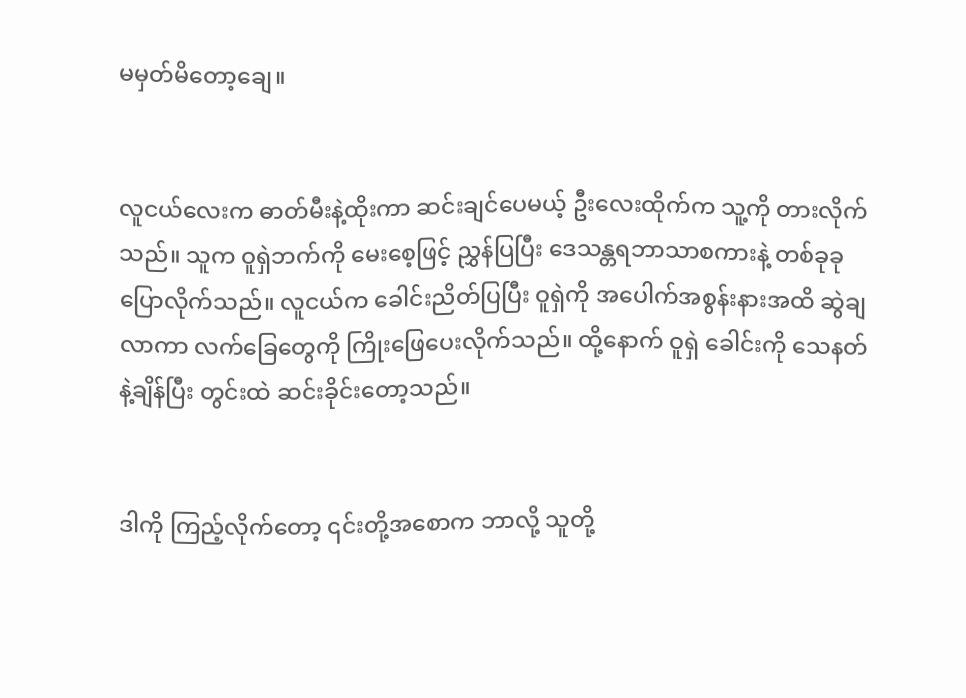မမှတ်မိတော့ချေ။


လူငယ်လေးက ဓာတ်မီးနဲ့ထိုးကာ ဆင်းချင်ပေမယ့် ဦးလေးထိုက်က သူ့ကို တားလိုက်သည်။ သူက ဝူရှဲဘက်ကို မေးစေ့ဖြင့် ညွှန်ပြပြီး ဒေသန္တရဘာသာစကားနဲ့ တစ်ခုခု ပြောလိုက်သည်။ လူငယ်က ခေါင်းညိတ်ပြပြီး ဝူရှဲကို အပေါက်အစွန်းနားအထိ ဆွဲချလာကာ လက်ခြေတွေကို ကြိုးဖြေပေးလိုက်သည်။ ထို့နောက် ဝူရှဲ ခေါင်းကို သေနတ်နဲ့ချိန်ပြီး တွင်းထဲ ဆင်းခိုင်းတော့သည်။


ဒါကို ကြည့်လိုက်တော့ ၎င်းတို့အစောက ဘာလို့ သူတို့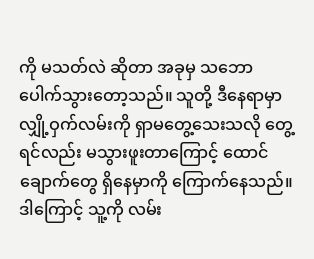ကို မသတ်လဲ ဆိုတာ အခုမှ သဘောပေါက်သွားတော့သည်။ သူတို့ ဒီနေရာမှာ လျှို့ဝှက်လမ်းကို ရှာမတွေ့သေးသလို တွေ့ရင်လည်း မသွားဖူးတာကြောင့် ထောင်ချောက်တွေ ရှိနေမှာကို ကြောက်နေသည်။ ဒါကြောင့် သူ့ကို လမ်း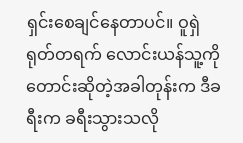ရှင်းစေချင်နေတာပင်။ ဝူရှဲ ရုတ်တရက် လောင်းယန်သူ့ကို တောင်းဆိုတဲ့အခါတုန်းက ဒီခရီးက ခရီးသွားသလို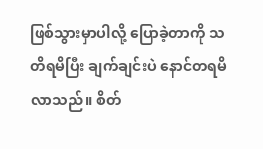ဖြစ်သွားမှာပါလို့ ပြောခဲ့တာကို သတိရမိပြီး ချက်ချင်းပဲ နောင်တရမိလာသည်။ စိတ်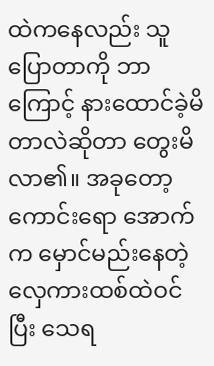ထဲကနေလည်း သူပြောတာကို ဘာကြောင့် နားထောင်ခဲ့မိတာလဲဆိုတာ တွေးမိလာ၏။ အခုတော့ ကောင်းရော အောက်က မှောင်မည်းနေတဲ့ လှေကားထစ်ထဲဝင်ပြီး သေရ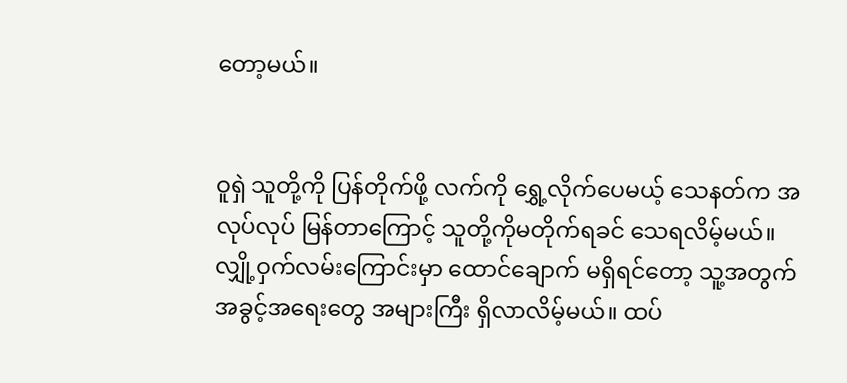တော့မယ်။


ဝူရှဲ သူတို့ကို ပြန်တိုက်ဖို့ လက်ကို ရွှေ့လိုက်ပေမယ့် သေနတ်က အလုပ်လုပ် မြန်တာကြောင့် သူတို့ကိုမတိုက်ရခင် သေရလိမ့်မယ်။ လျှို့ဝှက်လမ်းကြောင်းမှာ ထောင်ချောက် မရှိရင်တော့ သူ့အတွက် အခွင့်အရေးတွေ အများကြီး ရှိလာလိမ့်မယ်။ ထပ်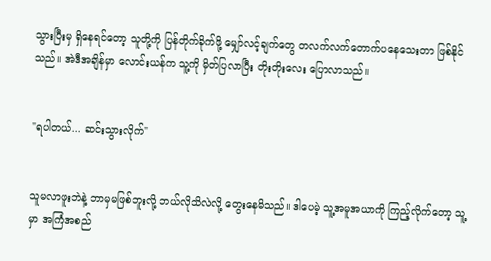သွားပြီးမှ ရှိနေရင်တော့ သူတို့ကို ပြန်တိုက်ခိုက်ဖို့ မျှော်လင့်ချက်တွေ တလက်လက်တောက်ပနေသေးတာ ဖြစ်နိုင်သည်။ အဲဒီအချိန်မှာ လောင်းယန်က သူ့ကို မှိတ်ပြလာပြီး တိုးတိုးလေး ပြောလာသည်။


"ရပါတယ်... ဆင်းသွားလိုက်"


သူမလာဖူးဘဲနဲ့ ဘာမှမဖြစ်ဘူးလို့ ဘယ်လိုသိလဲလို့ တွေးနေမိသည်။ ဒါပေမဲ့ သူ့အမူအယာကို ကြည့်လိုက်တော့ သူ့မှာ အကြံအစည်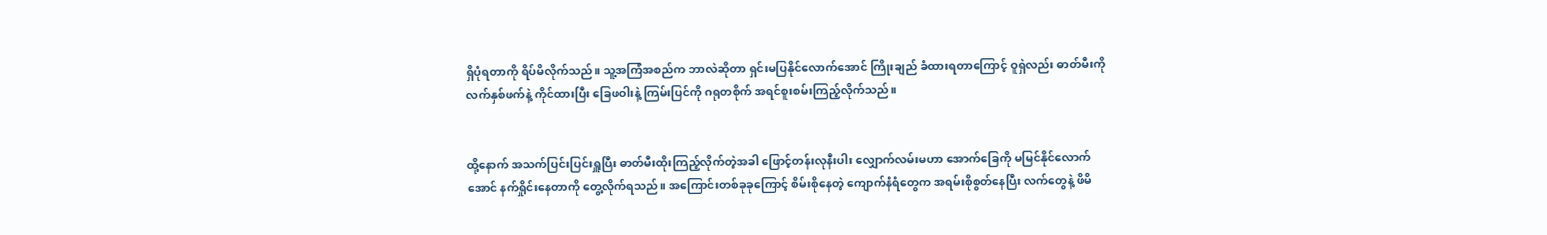ရှိပုံရတာကို ရိပ်မိလိုက်သည်။ သူ့အကြံအစည်က ဘာလဲဆိုတာ ရှင်းမပြနိုင်လောက်အောင် ကြိုးချည် ခံထားရတာကြောင့် ဝူရှဲလည်း ဓာတ်မီးကို လက်နှစ်ဖက်နဲ့ ကိုင်ထားပြီး ခြေဖဝါးနဲ့ ကြမ်းပြင်ကို ဂရုတစိုက် အရင်စူးစမ်းကြည့်လိုက်သည်။


ထို့နောက် အသက်ပြင်းပြင်းရှူပြီး ဓာတ်မီးထိုးကြည့်လိုက်တဲ့အခါ ဖြောင့်တန်းလုနီးပါး လျှောက်လမ်းမဟာ အောက်ခြေကို မမြင်နိုင်လောက်အောင် နက်ရှိုင်းနေတာကို တွေ့လိုက်ရသည်။ အကြောင်းတစ်ခုခုကြောင့် စိမ်းစိုနေတဲ့ ကျောက်နံရံတွေက အရမ်းစိုစွတ်နေပြီး လက်တွေနဲ့ ဖိမိ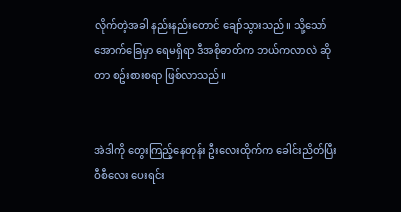လိုက်တဲ့အခါ နည်းနည်းတောင် ချော်သွားသည်။ သို့သော် အောက်ခြေမှာ ရေမရှိရာ ဒီအစိုဓာတ်က ဘယ်ကလာလဲ ဆိုတာ စဥ်းစားစရာ ဖြစ်လာသည်။


အဲဒါကို တွေးကြည့်နေတုန်း ဦးလေးထိုက်က ခေါင်းညိတ်ပြီး ဝီစီလေး ပေးရင်း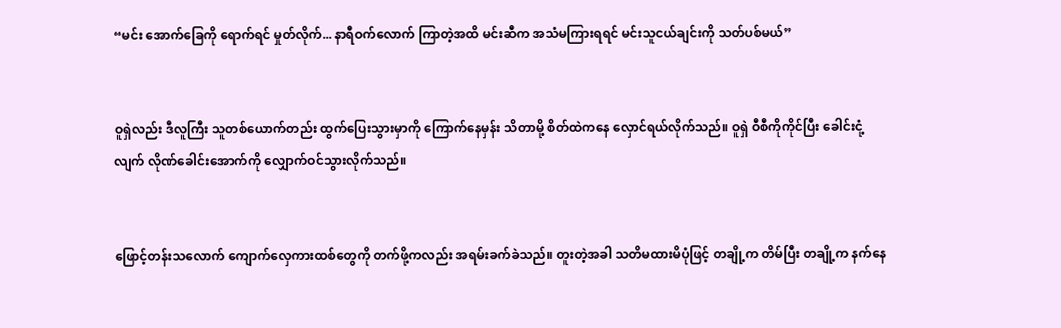“မင်း အောက်ခြေကို ရောက်ရင် မှုတ်လိုက်... နာရီဝက်လောက် ကြာတဲ့အထိ မင်းဆီက အသံမကြားရရင် မင်းသူငယ်ချင်းကို သတ်ပစ်မယ်”


ဝူရှဲလည်း ဒီလူကြီး သူတစ်ယောက်တည်း ထွက်ပြေးသွားမှာကို ကြောက်နေမှန်း သိတာမို့ စိတ်ထဲကနေ လှောင်ရယ်လိုက်သည်။ ဝူရှဲ ဝီစီကိုကိုင်ပြီး ခေါင်းငုံ့လျက် လိုဏ်ခေါင်းအောက်ကို လျှောက်ဝင်သွားလိုက်သည်။


ဖြောင့်တန်းသလောက် ကျောက်လှေကားထစ်တွေကို တက်ဖို့ကလည်း အရမ်းခက်ခဲသည်။ တူးတဲ့အခါ သတိမထားမိပုံဖြင့် တချို့က တိမ်ပြီး တချို့က နက်နေ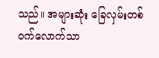သည်။ အများဆုံး ခြေလှမ်းတစ်ဝက်လောက်သာ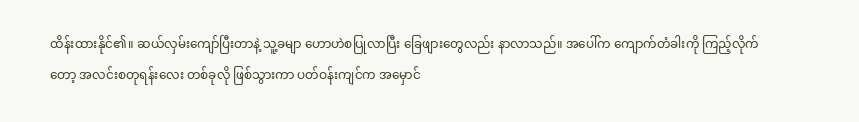ထိန်းထားနိုင်၏။ ဆယ်လှမ်းကျော်ပြီးတာနဲ့ သူ့ခမျာ ဟောဟဲစပြုလာပြီး ခြေဖျားတွေလည်း နာလာသည်။ အပေါ်က ကျောက်တံခါးကို ကြည့်လိုက်တော့ အလင်းစတုရန်းလေး တစ်ခုလို ဖြစ်သွားကာ ပတ်ဝန်းကျင်က အမှောင်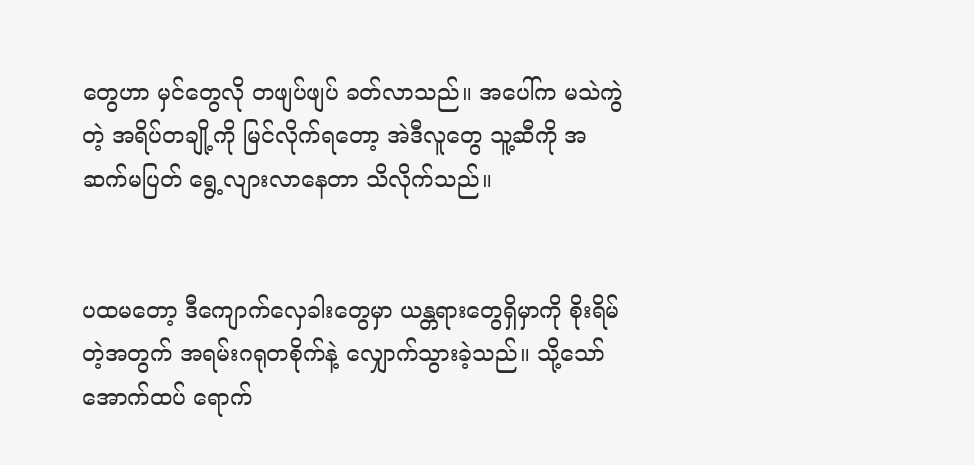တွေဟာ မှင်တွေလို တဖျပ်ဖျပ် ခတ်လာသည်။ အပေါ်က မသဲကွဲတဲ့ အရိပ်တချို့ကို မြင်လိုက်ရတော့ အဲဒီလူတွေ သူ့ဆီကို အဆက်မပြတ် ရွေ့လျားလာနေတာ သိလိုက်သည်။


ပထမတော့ ဒီကျောက်လှေခါးတွေမှာ ယန္တရားတွေရှိမှာကို စိုးရိမ်တဲ့အတွက် အရမ်းဂရုတစိုက်နဲ့ လျှောက်သွားခဲ့သည်။ သို့သော် အောက်ထပ် ရောက်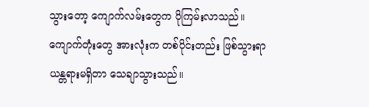သွားတော့ ကျောက်လမ်းတွေက ပိုကြမ်းလာသည်။ ကျောက်တုံးတွေ အားလုံးက တစ်ပိုင်းတည်း ဖြစ်သွားရာ ယန္တရားမရှိတာ သေချာသွားသည်။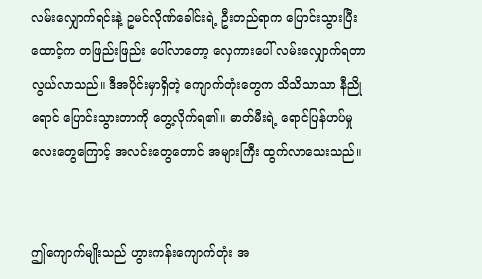လမ်းလျှောက်ရင်းနဲ့ ဥမင်လိုဏ်ခေါင်းရဲ့ ဦးတည်ရာက ပြောင်းသွားပြီး ထောင့်က တဖြည်းဖြည်း ပေါ်လာတော့ လှေကားပေါ် လမ်းလျှောက်ရတာ လွယ်လာသည်။ ဒီအပိုင်းမှာရှိတဲ့ ကျောက်တုံးတွေက သိသိသာသာ နီညိုရောင် ပြောင်းသွားတာကို တွေ့လိုက်ရ၏။ ဓာတ်မီးရဲ့ ရောင်ပြန်ဟပ်မှုလေးတွေကြောင့် အလင်းတွေတောင် အများကြီး ထွက်လာသေးသည်။


ဤကျောက်မျိုးသည် ဟွားကန်းကျောက်တုံး အ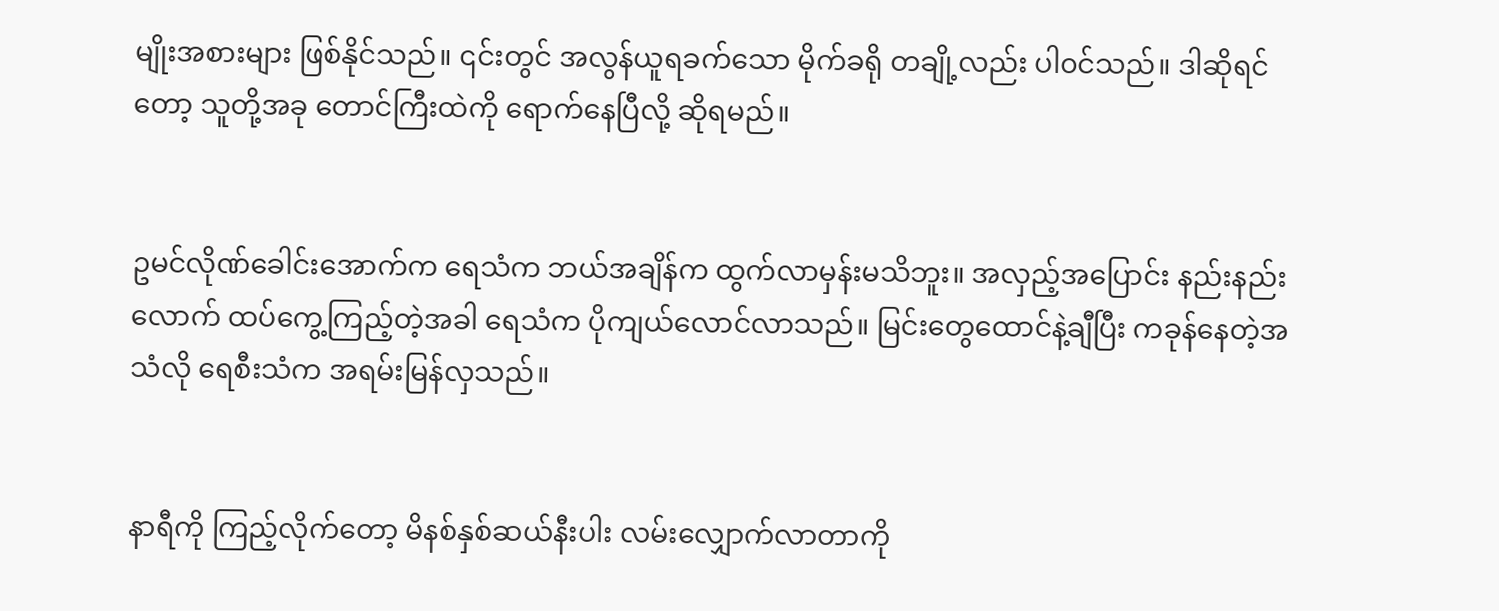မျိုးအစားများ ဖြစ်နိုင်သည်။ ၎င်းတွင် အလွန်ယူရခက်သော မိုက်ခရို တချို့လည်း ပါ၀င်သည်။ ဒါဆိုရင်တော့ သူတို့အခု တောင်ကြီးထဲကို ရောက်နေပြီလို့ ဆိုရမည်။


ဥမင်လိုဏ်ခေါင်းအောက်က ရေသံက ဘယ်အချိန်က ထွက်လာမှန်းမသိဘူး။ အလှည့်အပြောင်း နည်းနည်းလောက် ထပ်ကွေ့ကြည့်တဲ့အခါ ရေသံက ပိုကျယ်လောင်လာသည်။ မြင်းတွေထောင်နဲ့ချီပြီး ကခုန်နေတဲ့အသံလို ရေစီးသံက အရမ်းမြန်လှသည်။


နာရီကို ကြည့်လိုက်တော့ မိနစ်နှစ်ဆယ်နီးပါး လမ်းလျှောက်လာတာကို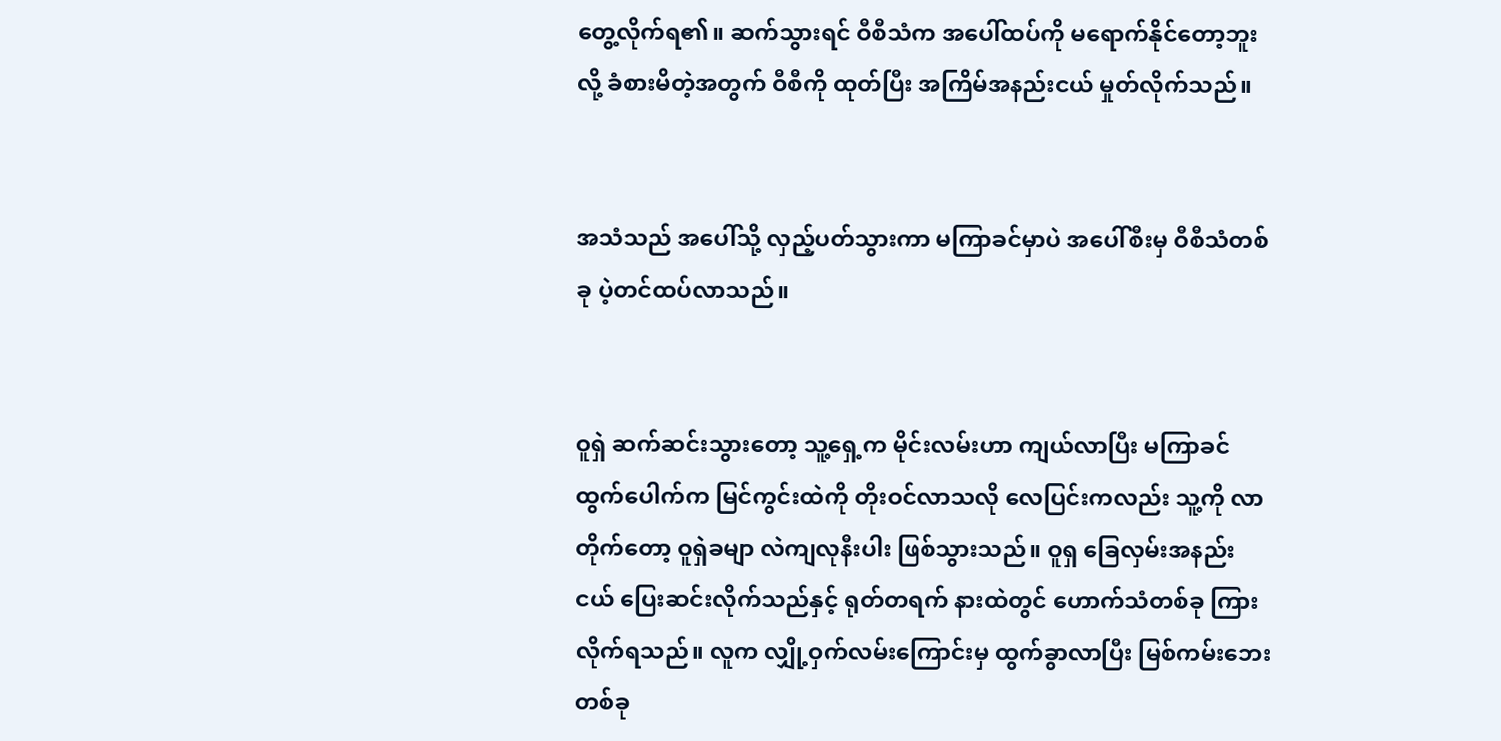တွေ့လိုက်ရ၏။ ဆက်သွားရင် ဝီစီသံက အပေါ်ထပ်ကို မရောက်နိုင်တော့ဘူးလို့ ခံစားမိတဲ့အတွက် ဝီစီကို ထုတ်ပြီး အကြိမ်အနည်းငယ် မှုတ်လိုက်သည်။


အသံသည် အပေါ်သို့ လှည့်ပတ်သွားကာ မကြာခင်မှာပဲ အပေါ်စီးမှ ဝီစီသံတစ်ခု ပဲ့တင်ထပ်လာသည်။


ဝူရှဲ ဆက်ဆင်းသွားတော့ သူ့ရှေ့က မိုင်းလမ်းဟာ ကျယ်လာပြီး မကြာခင် ထွက်ပေါက်က မြင်ကွင်းထဲကို တိုးဝင်လာသလို လေပြင်းကလည်း သူ့ကို လာတိုက်တော့ ဝူရှဲခမျာ လဲကျလုနီးပါး ဖြစ်သွားသည်။ ဝူရှ ခြေလှမ်းအနည်းငယ် ပြေးဆင်းလိုက်သည်နှင့် ရုတ်တရက် နားထဲတွင် ဟောက်သံတစ်ခု ကြားလိုက်ရသည်။ လူက လျှို့ဝှက်လမ်းကြောင်းမှ ထွက်ခွာလာပြီး မြစ်ကမ်းဘေးတစ်ခု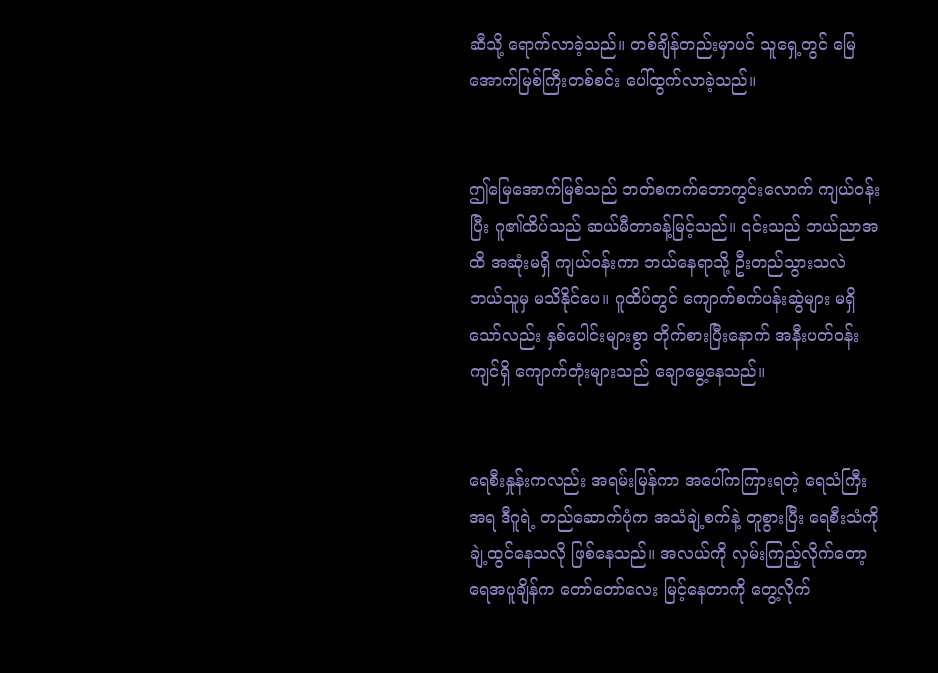ဆီသို့ ရောက်လာခဲ့သည်။ တစ်ချိန်တည်းမှာပင် သူရှေ့တွင် မြေအောက်မြစ်ကြီးတစ်စင်း ပေါ်ထွက်လာခဲ့သည်။


ဤမြေအောက်မြစ်သည် ဘတ်စကက်ဘောကွင်းလောက် ကျယ်ဝန်းပြီး ဂူ၏ထိပ်သည် ဆယ်မီတာခန့်မြင့်သည်။ ၎င်းသည် ဘယ်ညာအထိ အဆုံးမရှိ ကျယ်ဝန်းကာ ဘယ်နေရာသို့ ဦးတည်သွားသလဲ ဘယ်သူမှ မသိနိုင်ပေ။ ဂူထိပ်တွင် ကျောက်စက်ပန်းဆွဲများ မရှိသော်လည်း နှစ်ပေါင်းများစွာ တိုက်စားပြီးနောက် အနီးပတ်ဝန်းကျင်ရှိ ကျောက်တုံးများသည် ချောမွေ့နေသည်။


ရေစီးနှုန်းကလည်း အရမ်းမြန်ကာ အပေါ်ကကြားရတဲ့ ရေသံကြီးအရ ဒီဂူရဲ့ တည်ဆောက်ပုံက အသံချဲ့စက်နဲ့ တူစွားပြီး ရေစီးသံကို ချဲ့ထွင်နေသလို ဖြစ်နေသည်။ အလယ်ကို လှမ်းကြည့်လိုက်တော့ ရေအပူချိန်က တော်တော်လေး မြင့်နေတာကို တွေ့လိုက်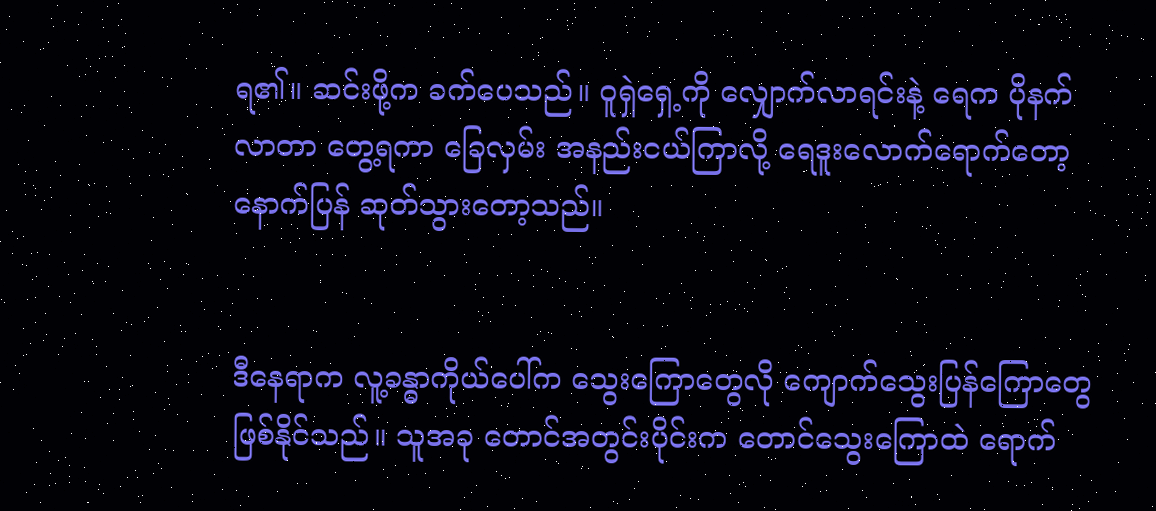ရ၏။ ဆင်းဖို့က ခက်ပေသည်။ ဝူရှဲရှေ့ကို လျှောက်လာရင်းနဲ့ ရေက ပိုနက်လာတာ တွေ့ရကာ ခြေလှမ်း အနည်းငယ်ကြာလို့ ရေဒူးလောက်ရောက်တော့ နောက်ပြန် ဆုတ်သွားတော့သည်။


ဒီနေရာက လူ့ခန္ဓာကိုယ်ပေါ်က သွေးကြောတွေလို ကျောက်သွေးပြန်ကြောတွေ ဖြစ်နိုင်သည်။ သူအခု တောင်အတွင်းပိုင်းက တောင်သွေးကြောထဲ ရောက်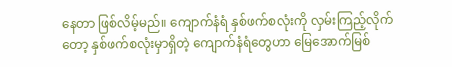နေတာ ဖြစ်လိမ့်မည်။ ကျောက်နံရံ နှစ်ဖက်စလုံးကို လှမ်းကြည့်လိုက်တော့ နှစ်ဖက်စလုံးမှာရှိတဲ့ ကျောက်နံရံတွေဟာ မြေအောက်မြစ်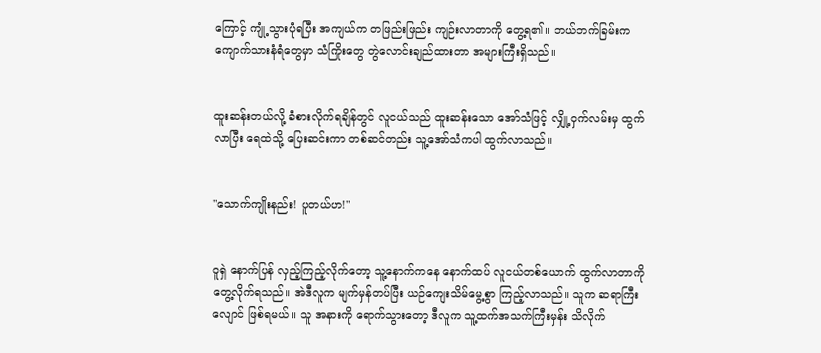ကြောင့် ကျုံ့သွားပုံရပြီး အကျယ်က တဖြည်းဖြည်း ကျဉ်းလာတာကို တွေ့ရ၏။ ဘယ်ဘက်ခြမ်းက ကျောက်သားနံရံတွေမှာ သံကြိုးတွေ တွဲလောင်းချည်ထားတာ အများကြီးရှိသည်။


ထူးဆန်းတယ်လို့ ခံစားလိုက်ရချိန်တွင် လူငယ်သည် ထူးဆန်းသော အော်သံဖြင့် လျှို့ဝှက်လမ်းမှ ထွက်လာပြီး ရေထဲသို့ ပြေးဆင်းကာ တစ်ဆင်တည်း သူ့အော်သံကပါ ထွက်လာသည်။


"သောက်ကျိုးနည်း! ပူတယ်ဟ!"


ဝူရှဲ နောက်ပြန် လှည့်ကြည့်လိုက်တော့ သူ့နောက်ကနေ နောက်ထပ် လူငယ်တစ်ယောက် ထွက်လာတာကို တွေ့လိုက်ရသည်။ အဲဒီလူက မျက်မှန်တပ်ပြီး ယဉ်ကျေးသိမ်မွေ့စွာ ကြည့်လာသည်။ သူက ဆရာကြီးလျောင် ဖြစ်ရမယ်။ သူ အနားကို ရောက်သွားတော့ ဒီလူက သူ့ထက်အသက်ကြီးမှန်း သိလိုက်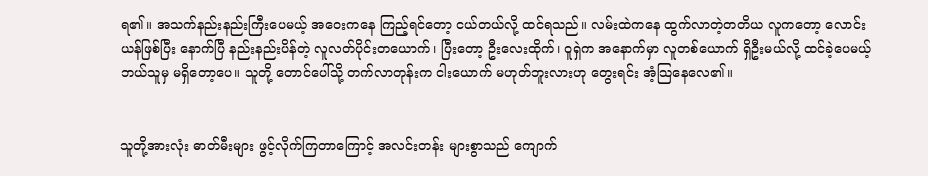ရ၏။ အသက်နည်းနည်းကြီးပေမယ့် အဝေးကနေ ကြည့်ရင်တော့ ငယ်တယ်လို့ ထင်ရသည်။ လမ်းထဲကနေ ထွက်လာတဲ့တတိယ လူကတော့ လောင်းယန်ဖြစ်ပြီး နောက်ပြီ နည်းနည်းပိန်တဲ့ လူလတ်ပိုင်းတယောက်၊ ပြီးတော့ ဦးလေးထိုက်၊ ဝူရှဲက အနောက်မှာ လူတစ်ယောက် ရှိဦးမယ်လို့ ထင်ခဲ့ပေမယ့် ဘယ်သူမှ မရှိတော့ပေ။ သူတို့ တောင်ပေါ်သို့ တက်လာတုန်းက ငါးယောက် မဟုတ်ဘူးလားဟု တွေးရင်း အံ့သြနေလေ၏။


သူတို့အားလုံး ဓာတ်မီးများ ဖွင့်လိုက်ကြတာကြောင့် အလင်းတန်း များစွာသည် ကျောက်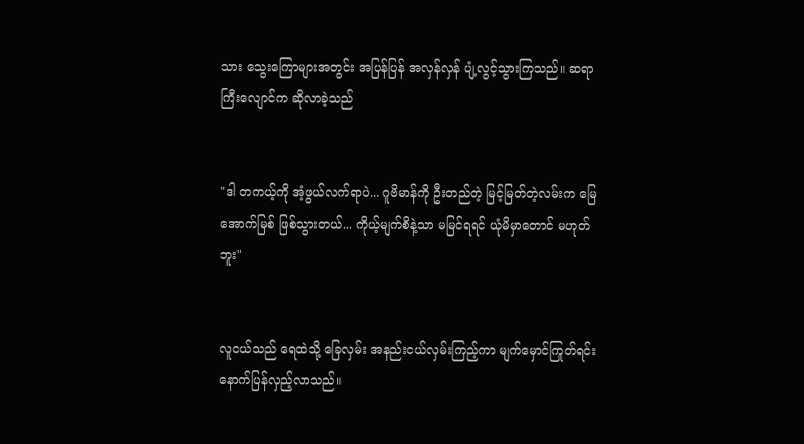သား သွေးကြောများအတွင်း အပြန်ပြန် အလှန်လှန် ပျံ့လွင့်သွားကြသည်။ ဆရာကြီးလျောင်က ဆိုလာခဲ့သည်


"ဒါ တကယ့်ကို အံ့ဖွယ်လက်ရာပဲ... ဂူဗိမာန်ကို ဦးတည်တဲ့ မြင့်မြတ်တဲ့လမ်းက မြေအောက်မြစ် ဖြစ်သွားတယ်... ကိုယ့်မျက်စိနဲ့သာ မမြင်ရရင် ယုံမိမှာတောင် မဟုတ်ဘူး"


လူငယ်သည် ရေထဲသို့ ခြေလှမ်း အနည်းငယ်လှမ်းကြည့်ကာ မျက်မှောင်ကြုတ်ရင်း နောက်ပြန်လှည့်လာသည်။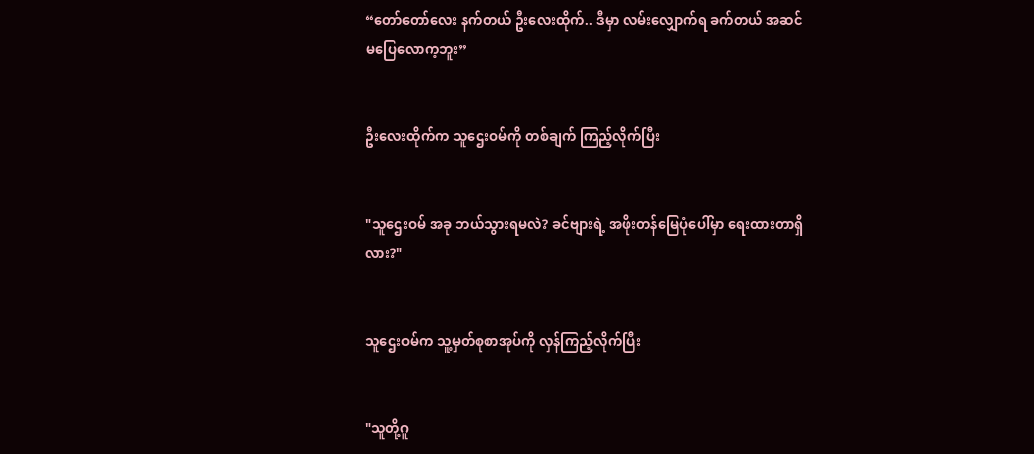“တော်တော်လေး နက်တယ် ဦးလေးထိုက်.. ဒီမှာ လမ်းလျှောက်ရ ခက်တယ် အဆင်မပြေလောက့ဘူး”


ဦးလေးထိုက်က သူဌေးဝမ်ကို တစ်ချက် ကြည့်လိုက်ပြီး


"သူဌေးဝမ် အခု ဘယ်သွားရမလဲ? ခင်ဗျားရဲ့ အဖိုးတန်မြေပုံပေါ်မှာ ရေးထားတာရှိလား?"


သူဌေးဝမ်က သူ့မှတ်စုစာအုပ်ကို လှန်ကြည့်လိုက်ပြီး


"သူတို့ဂူ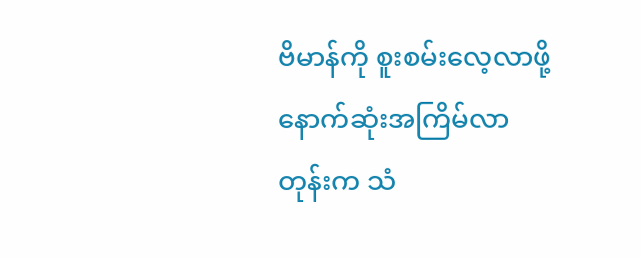ဗိမာန်ကို စူးစမ်းလေ့လာဖို့ နောက်ဆုံးအကြိမ်လာတုန်းက သံ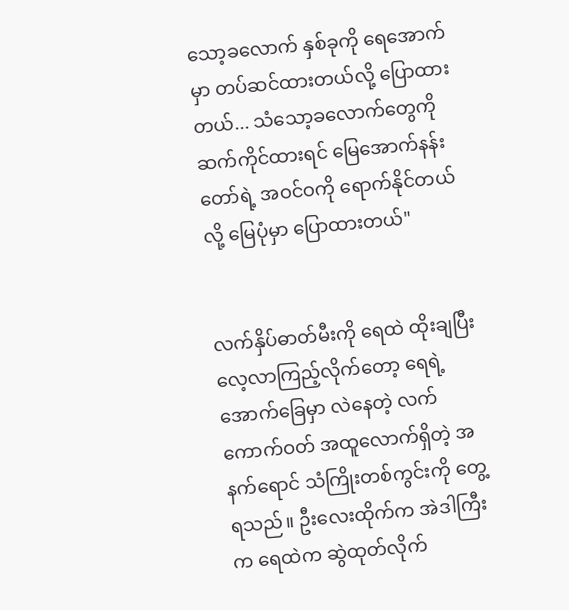သော့ခလောက် နှစ်ခုကို ရေအောက်မှာ တပ်ဆင်ထားတယ်လို့ ပြောထားတယ်... သံသော့ခလောက်တွေကို ဆက်ကိုင်ထားရင် မြေအောက်နန်းတော်ရဲ့ အဝင်ဝကို ရောက်နိုင်တယ်လို့ မြေပုံမှာ ပြောထားတယ်"


လက်နှိပ်ဓာတ်မီးကို ရေထဲ ထိုးချပြီး လေ့လာကြည့်လိုက်တော့ ရေရဲ့ အောက်ခြေမှာ လဲနေတဲ့ လက်ကောက်ဝတ် အထူလောက်ရှိတဲ့ အနက်ရောင် သံကြိုးတစ်ကွင်းကို တွေ့ရသည်။ ဦးလေးထိုက်က အဲဒါကြီးက ရေထဲက ဆွဲထုတ်လိုက်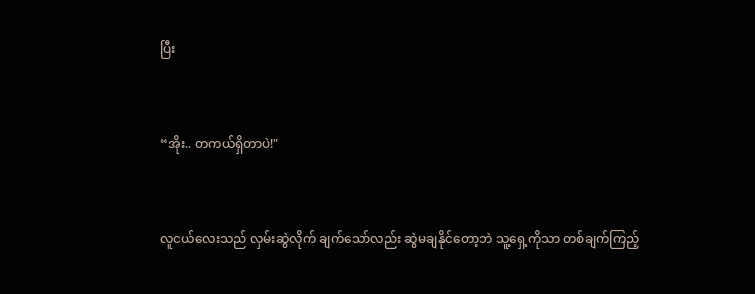ပြီး


“အိုး.. တကယ်ရှိတာပဲ!"


လူငယ်လေးသည် လှမ်းဆွဲလိုက် ချက်သော်လည်း ဆွဲမချနိုင်တော့ဘဲ သူ့ရှေ့ကိုသာ တစ်ချက်ကြည့်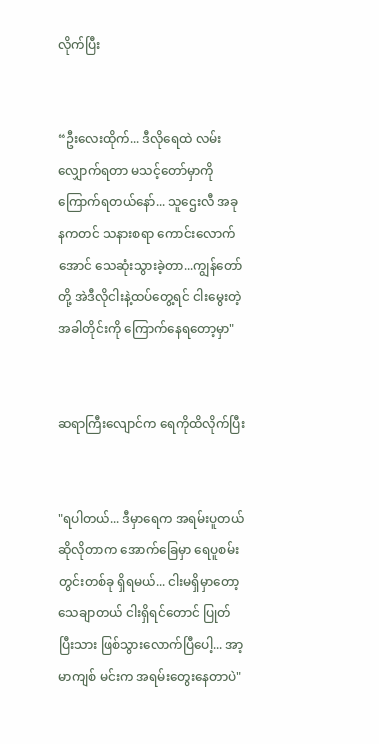လိုက်ပြီး


“ဦးလေးထိုက်... ဒီလိုရေထဲ လမ်းလျှောက်ရတာ မသင့်တော်မှာကို ကြောက်ရတယ်နော်... သူဌေးလီ အခုနကတင် သနားစရာ ကောင်းလောက်အောင် သေဆုံးသွားခဲ့တာ...ကျွန်တော်တို့ အဲဒီလိုငါးနဲ့ထပ်တွေ့ရင် ငါးမွေးတဲ့ အခါတိုင်းကို ကြောက်နေရတော့မှာ"


ဆရာကြီးလျောင်က ရေကိုထိလိုက်ပြီး


"ရပါတယ်... ဒီမှာရေက အရမ်းပူတယ် ဆိုလိုတာက အောက်ခြေမှာ ရေပူစမ်း တွင်းတစ်ခု ရှိရမယ်... ငါးမရှိမှာတော့ သေချာတယ် ငါးရှိရင်တောင် ပြုတ်ပြီးသား ဖြစ်သွားလောက်ပြီပေါ့... အာ့မာကျစ် မင်းက အရမ်းတွေးနေတာပဲ"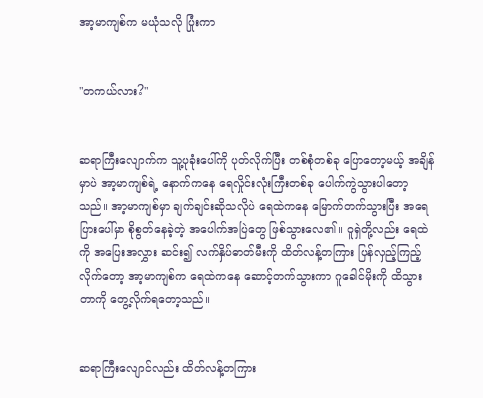အာ့မာကျစ်က မယုံသလို ပြုံးကာ


"တကယ်လား?"


ဆရာကြီးလျောက်က သူ့ပုခုံးပေါ်ကို ပုတ်လိုက်ပြီး တစ်စုံတစ်ခု ပြောတော့မယ့် အချိန်မှာပဲ အာ့မာကျစ်ရဲ့ နောက်ကနေ ရေလှိုင်းလုံးကြီးတစ်ခု ပေါက်ကွဲသွားပါတော့သည်။ အာ့မာကျစ်မှာ ချက်ချင်းဆိုသလိုပဲ ရေထဲကနေ မြောက်တက်သွားပြီး အရေပြားပေါ်မှာ စိုစွတ်နေခဲ့တဲ့ အပေါက်အပြဲတွေ ဖြစ်သွားလေ၏။ ဝူရှဲတို့လည်း ရေထဲကို အပြေးအလွှား ဆင်း၍ လက်နှိပ်ဓာတ်မီးကို ထိတ်လန့်တကြား ပြန်လှည့်ကြည့်လိုက်တော့ အာ့မာကျစ်က ရေထဲကနေ ဆောင့်တက်သွားကာ ဂူခေါင်မိုးကို ထိသွားတာကို တွေ့လိုက်ရတော့သည်။


ဆရာကြီးလျောင်လည်း ထိတ်လန့်တကြား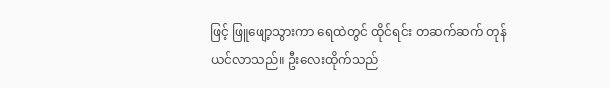ဖြင့် ဖြူဖျော့သွားကာ ရေထဲတွင် ထိုင်ရင်း တဆက်ဆက် တုန်ယင်လာသည်။ ဦးလေးထိုက်သည်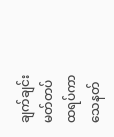ချက်ချင်း မတ်တပ်ထရပ်ကာ သေနတ်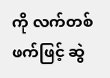ကို လက်တစ်ဖက်ဖြင့် ဆွဲ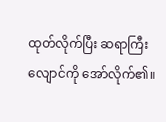ထုတ်လိုက်ပြီး ဆရာကြီးလျောင်ကို အော်လိုက်၏။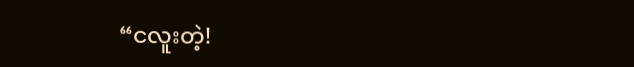“ငလူးတဲ့!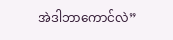အဲဒါဘာကောင်လဲ”